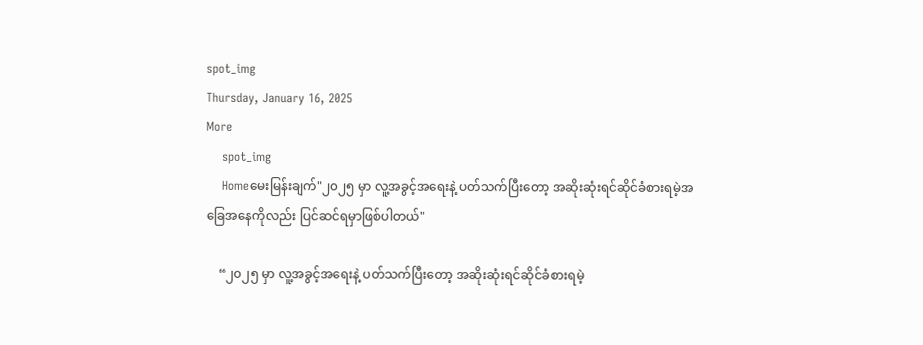spot_img
Thursday, January 16, 2025
More
    spot_img
    Homeမေးမြန်းချက်"၂၀၂၅ မှာ လူ့အခွင့်အရေးနဲ့ ပတ်သက်ပြီးတော့ အဆိုးဆုံးရင်ဆိုင်ခံစားရမဲ့အခြေအနေကိုလည်း ပြင်ဆင်ရမှာဖြစ်ပါတယ်"

    “၂၀၂၅ မှာ လူ့အခွင့်အရေးနဲ့ ပတ်သက်ပြီးတော့ အဆိုးဆုံးရင်ဆိုင်ခံစားရမဲ့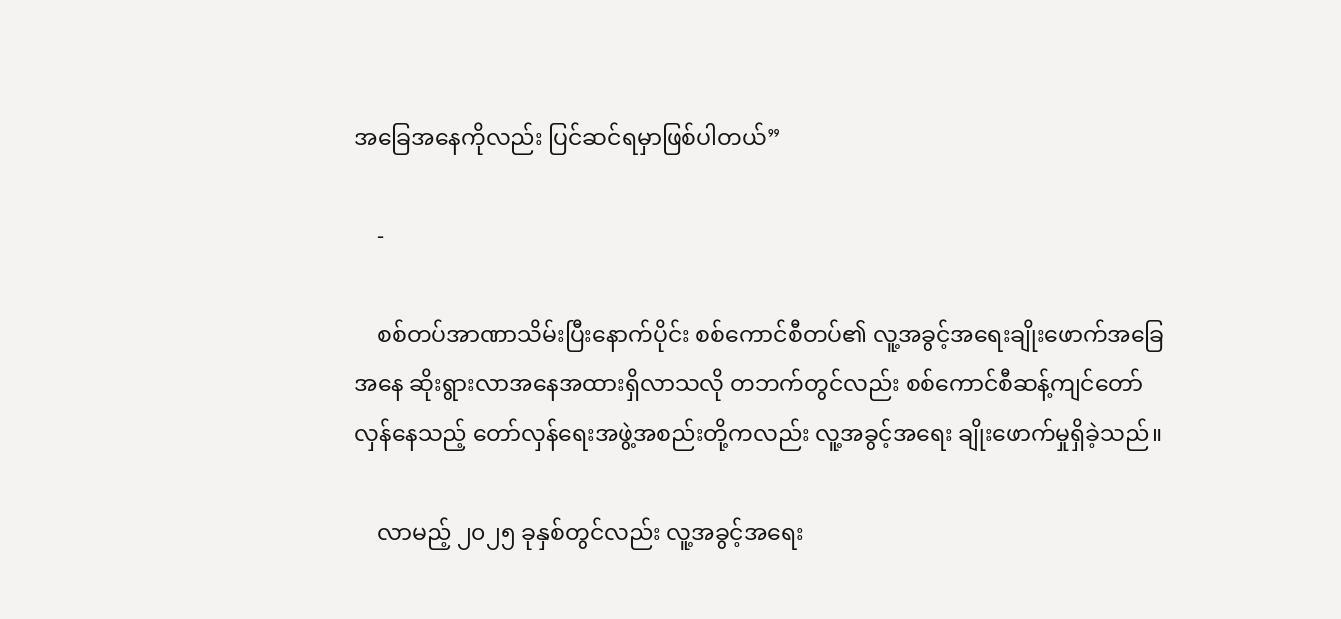အခြေအနေကိုလည်း ပြင်ဆင်ရမှာဖြစ်ပါတယ်”

    -

    စစ်တပ်အာဏာသိမ်းပြီးနောက်ပိုင်း စစ်ကောင်စီတပ်၏ လူ့အခွင့်အရေးချိုးဖောက်အခြေအနေ ဆိုးရွားလာအနေအထားရှိလာသလို တဘက်တွင်လည်း စစ်ကောင်စီဆန့်ကျင်တော်လှန်နေသည့် တော်လှန်ရေးအဖွဲ့အစည်းတို့ကလည်း လူ့အခွင့်အရေး ချိုးဖောက်မှုရှိခဲ့သည်။

    လာမည့် ၂၀၂၅ ခုနှစ်တွင်လည်း လူ့အခွင့်အရေး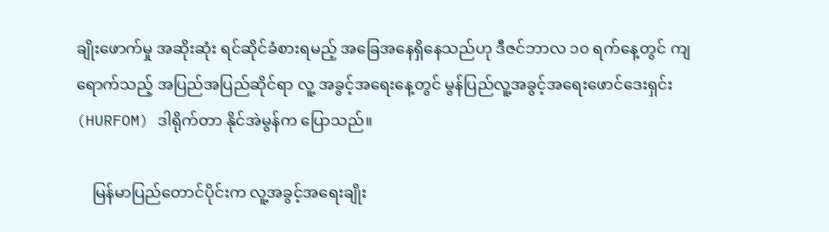ချိုးဖောက်မှု အဆိုးဆုံး ရင်ဆိုင်ခံစားရမည့် အခြေအနေရှိနေသည်ဟု ဒီဇင်ဘာလ ၁၀ ရက်နေ့တွင် ကျရောက်သည့် အပြည်အပြည်ဆိုင်ရာ လူ့ အခွင့်အရေးနေ့တွင် မွန်ပြည်လူ့အခွင့်အရေးဖောင်ဒေးရှင်း (HURFOM) ဒါရိုက်တာ နိုင်အဲမွန်က ပြောသည်။

    မြန်မာပြည်တောင်ပိုင်းက လူ့အခွင့်အရေးချိုး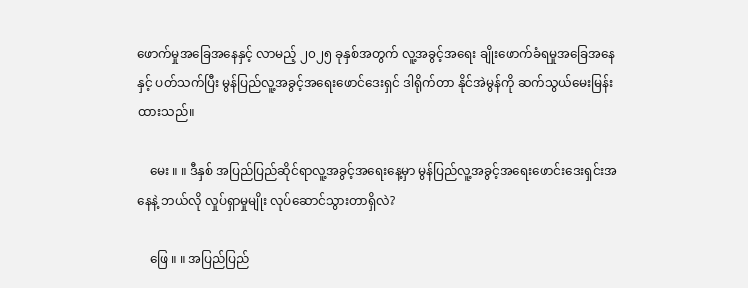ဖောက်မှုအခြေအနေနှင့် လာမည့် ၂၀၂၅ ခုနှစ်အတွက် လူ့အခွင့်အရေး ချိုးဖောက်ခံရမှုအခြေအနေနှင့် ပတ်သက်ပြီး မွန်ပြည်လူ့အခွင့်အရေးဖောင်ဒေးရှင် ဒါရိုက်တာ နိုင်အဲမွန်ကို ဆက်သွယ်မေးမြန်းထားသည်။

    မေး ။ ။ ဒီနှစ် အပြည်ပြည်ဆိုင်ရာလူ့အခွင့်အရေးနေ့မှာ မွန်ပြည်လူ့အခွင့်အရေးဖောင်းဒေးရှင်းအနေနဲ့ ဘယ်လို လှုပ်ရှာမှုမျိုး လုပ်ဆောင်သွားတာရှိလဲ?

    ဖြေ ။ ။ အပြည်ပြည်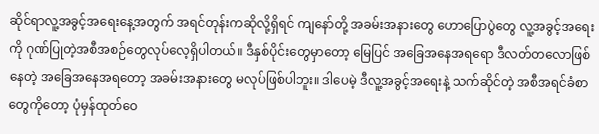ဆိုင်ရာလူ့အခွင့်အရေးနေ့အတွက် အရင်တုန်းကဆိုလို့ရှိရင် ကျနော်တို့ အခမ်းအနားတွေ ဟောပြောပွဲတွေ လူ့အခွင့်အရေးကို ဂုဏ်ပြုတဲ့အစီအစဉ်တွေလုပ်လေ့ရှိပါတယ်။ ဒီနှစ်ပိုင်းတွေမှာတော့ မြေပြင် အခြေအနေအရရော ဒီလတ်တလောဖြစ်နေတဲ့ အခြေအနေအရတော့ အခမ်းအနားတွေ မလုပ်ဖြစ်ပါဘူး။ ဒါပေမဲ့ ဒီလူ့အခွင့်အရေးနဲ့ သက်ဆိုင်တဲ့ အစီအရင်ခံစာတွေကိုတော့ ပုံမှန်ထုတ်ဝေ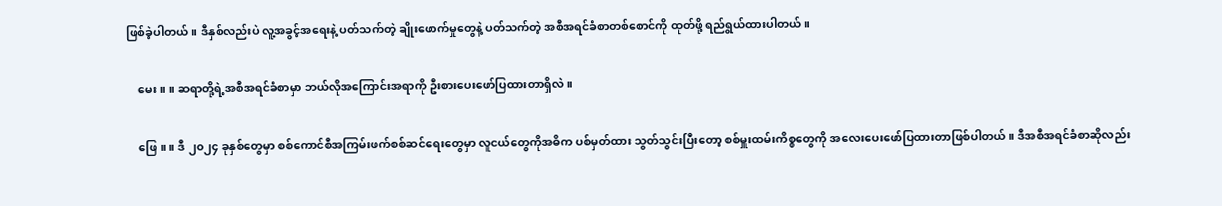ဖြစ်ခဲ့ပါတယ်။ ဒီနှစ်လည်းပဲ လူ့အခွင့်အရေးနဲ့ ပတ်သက်တဲ့ ချိုးဖောက်မှုတွေနဲ့ ပတ်သက်တဲ့ အစီအရင်ခံစာတစ်စောင်ကို ထုတ်ဖို့ ရည်ရွယ်ထားပါတယ်။

    မေး ။ ။ ဆရာတို့ရဲ့အစီအရင်ခံစာမှာ ဘယ်လိုအကြောင်းအရာကို ဦးစားပေးဖော်ပြထားတာရှိလဲ။

    ဖြေ ။ ။ ဒီ ၂၀၂၄ ခုနှစ်တွေမှာ စစ်ကောင်စီအကြမ်းဖက်စစ်ဆင်ရေးတွေမှာ လူငယ်တွေကိုအဓိက ပစ်မှတ်ထား သွတ်သွင်းပြီးတော့ စစ်မှူးထမ်းကိစ္စတွေကို အလေးပေးဖော်ပြထားတာဖြစ်ပါတယ်။ ဒီအစီအရင်ခံစာဆိုလည်း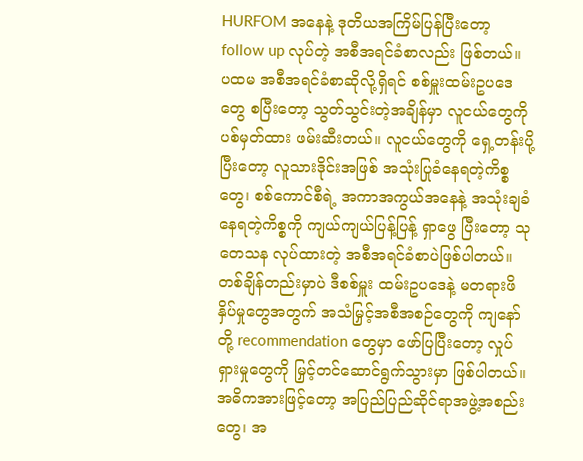HURFOM အနေနဲ့ ဒုတိယအကြိမ်ပြန်ပြီးတော့ follow up လုပ်တဲ့ အစီအရင်ခံစာလည်း ဖြစ်တယ်။ ပထမ အစီအရင်ခံစာဆိုလို့ရှိရင် စစ်မှူးထမ်းဥပဒေတွေ စပြီးတော့ သွတ်သွင်းတဲ့အချိန်မှာ လူငယ်တွေကို ပစ်မှတ်ထား ဖမ်းဆီးတယ်။ လူငယ်တွေကို ရှေ့တန်းပို့ပြီးတော့ လူသားဒိုင်းအဖြစ် အသုံးပြုခံနေရတဲ့ကိစ္စတွေ၊ စစ်ကောင်စီရဲ့ အကာအကွယ်အနေနဲ့ အသုံးချခံနေရတဲ့ကိစ္စကို ကျယ်ကျယ်ပြန့်ပြန့် ရှာဖွေ ပြီးတော့ သုတေသန လုပ်ထားတဲ့ အစီအရင်ခံစာပဲဖြစ်ပါတယ်။ တစ်ချိန်တည်းမှာပဲ ဒီစစ်မှူး ထမ်းဥပဒေနဲ့ မတရားဖိနှိပ်မှုတွေအတွက် အသံမြှင့်အစီအစဉ်တွေကို ကျနော်တို့ recommendation တွေမှာ ဖော်ပြပြီးတော့ လှုပ်ရှားမှုတွေကို မြှင့်တင်ဆောင်ရွက်သွားမှာ ဖြစ်ပါတယ်။ အဓိကအားဖြင့်တော့ အပြည်ပြည်ဆိုင်ရာအဖွဲ့အစည်းတွေ၊ အ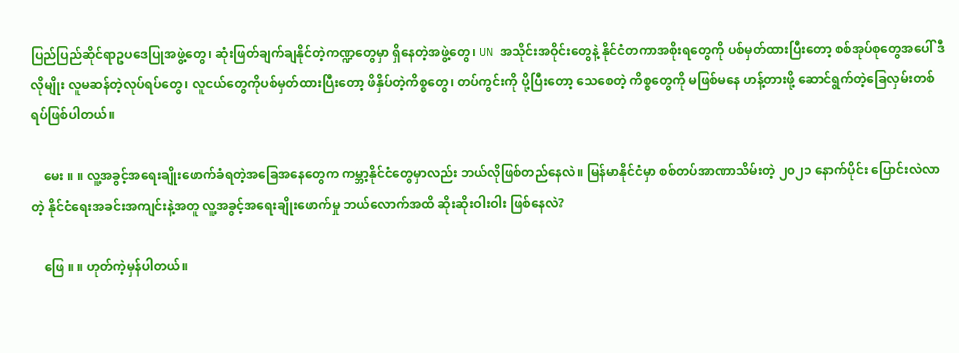ပြည်ပြည်ဆိုင်ရာဥပဒေပြုအဖွဲ့တွေ၊ ဆုံးဖြတ်ချက်ချနိုင်တဲ့ကဏ္ဍတွေမှာ ရှိနေတဲ့အဖွဲ့တွေ၊ UN အသိုင်းအဝိုင်းတွေနဲ့ နိုင်ငံတကာအစိုးရတွေကို ပစ်မှတ်ထားပြီးတော့ စစ်အုပ်စုတွေအပေါ် ဒီလိုမျိုး လူမဆန်တဲ့လုပ်ရပ်တွေ၊ လူငယ်တွေကိုပစ်မှတ်ထားပြီးတော့ ဖိနှိပ်တဲ့ကိစ္စတွေ၊ တပ်ကွင်းကို ပို့ပြီးတော့ သေစေတဲ့ ကိစ္စတွေကို မဖြစ်မနေ ဟန့်တားဖို့ ဆောင်ရွက်တဲ့ခြေလှမ်းတစ်ရပ်ဖြစ်ပါတယ်။

    မေး ။ ။ လူ့အခွင့်အရေးချိုးဖောက်ခံရတဲ့အခြေအနေတွေက ကမ္ဘာ့နိုင်ငံတွေမှာလည်း ဘယ်လိုဖြစ်တည်နေလဲ။ မြန်မာနိုင်ငံမှာ စစ်တပ်အာဏာသိမ်းတဲ့ ၂၀၂၁ နောက်ပိုင်း ပြောင်းလဲလာတဲ့ နိုင်ငံရေးအခင်းအကျင်းနဲ့အတူ လူ့အခွင့်အရေးချိုးဖောက်မှု ဘယ်လောက်အထိ ဆိုးဆိုးဝါးဝါး ဖြစ်နေလဲ?

    ဖြေ ။ ။ ဟုတ်ကဲ့မှန်ပါတယ်။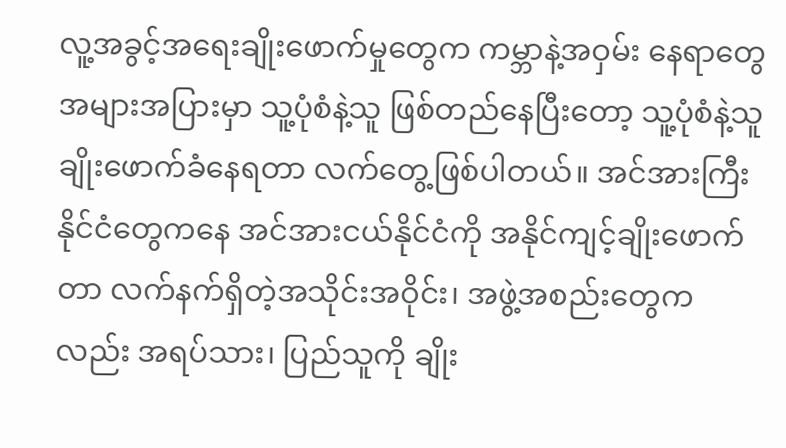လူ့အခွင့်အရေးချိုးဖောက်မှုတွေက ကမ္ဘာနဲ့အဝှမ်း နေရာတွေအများအပြားမှာ သူ့ပုံစံနဲ့သူ ဖြစ်တည်နေပြီးတော့ သူ့ပုံစံနဲ့သူ ချိုးဖောက်ခံနေရတာ လက်တွေ့ဖြစ်ပါတယ်။ အင်အားကြီးနိုင်ငံတွေကနေ အင်အားငယ်နိုင်ငံကို အနိုင်ကျင့်ချိုးဖောက်တာ လက်နက်ရှိတဲ့အသိုင်းအဝိုင်း၊ အဖွဲ့အစည်းတွေကလည်း အရပ်သား၊ ပြည်သူကို ချိုး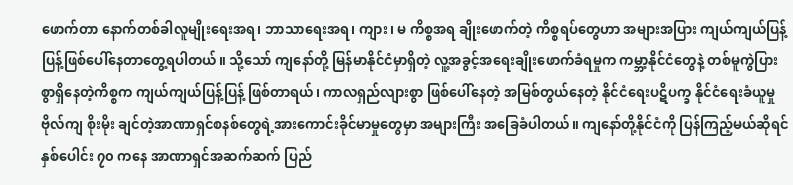ဖောက်တာ နောက်တစ်ခါလူမျိုးရေးအရ၊ ဘာသာရေးအရ၊ ကျား၊ မ ကိစ္စအရ ချိုးဖောက်တဲ့ ကိစ္စရပ်တွေဟာ အများအပြား ကျယ်ကျယ်ပြန့်ပြန့်ဖြစ်ပေါ်နေတာတွေ့ရပါတယ်။ သို့သော် ကျနော်တို့ မြန်မာနိုင်ငံမှာရှိတဲ့ လူ့အခွင့်အရေးချိုးဖောက်ခံရမှုက ကမ္ဘာ့နိုင်ငံတွေနဲ့ တစ်မူကွဲပြားစွာရှိနေတဲ့ကိစ္စက ကျယ်ကျယ်ပြန့်ပြန့် ဖြစ်တာရယ်၊ ကာလရှည်လျားစွာ ဖြစ်ပေါ်နေတဲ့ အမြစ်တွယ်နေတဲ့ နိုင်ငံရေးပဋိပက္ခ နိုင်ငံရေးခံယူမှု ဗိုလ်ကျ စိုးမိုး ချင်တဲ့အာဏာရှင်စနစ်တွေရဲ့အားကောင်းခိုင်မာမှုတွေမှာ အများကြီး အခြေခံပါတယ်။ ကျနော်တို့နိုင်ငံကို ပြန်ကြည့်မယ်ဆိုရင် နှစ်ပေါင်း ၇၀ ကနေ အာဏာရှင်အဆက်ဆက် ပြည်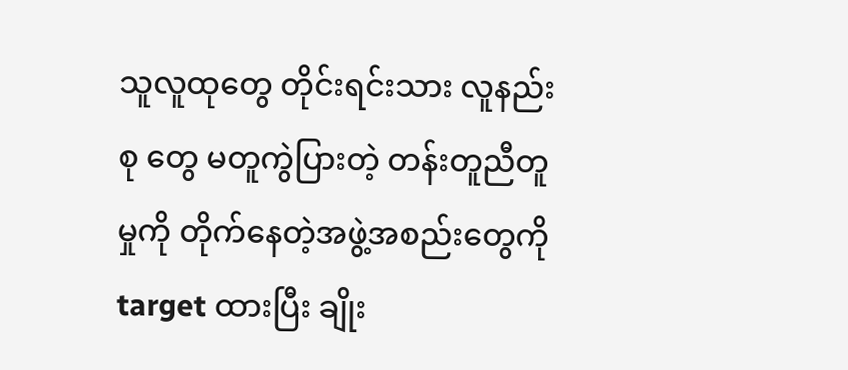သူလူထုတွေ တိုင်းရင်းသား လူနည်းစု တွေ မတူကွဲပြားတဲ့ တန်းတူညီတူမှုကို တိုက်နေတဲ့အဖွဲ့အစည်းတွေကို target ထားပြီး ချိုး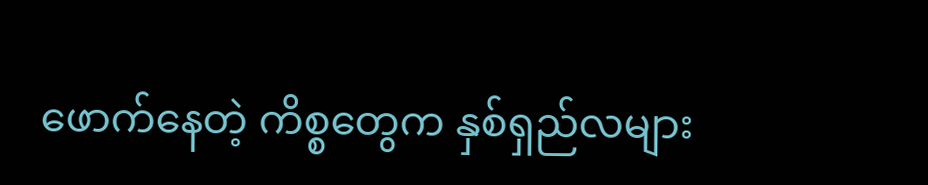ဖောက်နေတဲ့ ကိစ္စတွေက နှစ်ရှည်လများ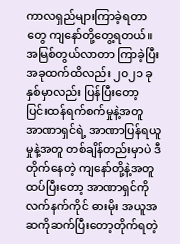ကာလရှည်များကြာခဲ့ရတာတွေ ကျနော်တို့တွေ့ရတယ်။ အမြစ်တွယ်လာတာ ကြာခဲ့ပြီး အခုထက်ထိလည်း ၂၀၂၁ ခုနှစ်မှာလည်း ပြန်ပြီးတော့ ပြင်းထန်ရက်စက်မှုနဲ့အတူ အာဏာရှင်ရဲ့ အာဏာပြန်ရယူမှုနဲ့အတူ တစ်ချိန်တည်းမှာပဲ ဒီတိုက်နေတဲ့ ကျနော်တို့နဲ့အတူ ထပ်ပြီးတော့ အာဏာရှင်ကို လက်နက်ကိုင် ဓားမိုး အယူအဆကိုဆက်ပြီးတော့တိုက်ရတဲ့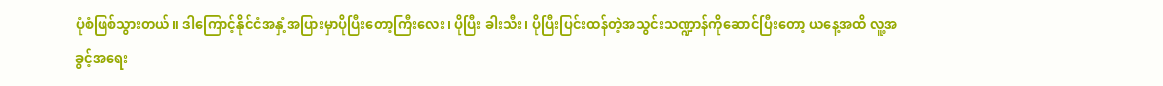ပုံစံဖြစ်သွားတယ်။ ဒါကြောင့်နိုင်ငံအနှံ့အပြားမှာပိုပြီးတော့ကြီးလေး၊ ပိုပြီး ခါးသီး၊ ပိုပြီးပြင်းထန်တဲ့အသွင်းသဏ္ဍာန်ကိုဆောင်ပြီးတော့ ယနေ့အထိ လူ့အခွင့်အရေး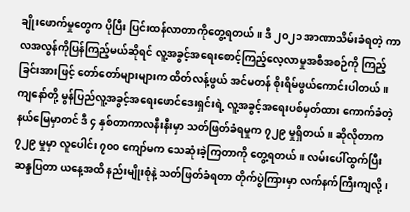ချိုးဖောက်မှုတွေက ပိုပြီး ပြင်းထန်လာတာကိုတွေ့ရတယ်။ ဒီ ၂၀၂၁ အာဏာသိမ်းခံရတဲ့ ကာလအလွန်ကိုပြန်ကြည့်မယ်ဆိုရင် လူ့အခွင့်အရေးစောင့်ကြည့်လေ့လာမှုအစီအစဉ်ကို ကြည့်ခြင်းအားဖြင့် တော်တော်များများက ထိတ်လန့်ဖွယ် အင်မတန် စိုးရိမ်ဖွယ်ကောင်းပါတယ်။ ကျနော်တို့ မွန်ပြည်လူ့အခွင့်အရေးဖောင်ဒေးရှင်းရဲ့ လူ့အခွင့်အရေးပစ်မှတ်ထား ကောက်ခံတဲ့နယ်မြေမှာတင် ဒီ ၄ နှစ်တာကာလနီးနီးမှာ သတ်ဖြတ်ခံရမှုက ၇၂၉ မှုရှိတယ်။ ဆိုလိုတာက ၇၂၉ မှုမှာ လူပေါင်း ၇၀၀ ကျော်မက သေဆုံးခဲ့ကြတာကို တွေ့ရတယ်။ လမ်းပေါ်ထွက်ပြီး ဆန္ဒပြတာ ယနေ့အထိ နည်းမျိုးစုံနဲ့ သတ်ဖြတ်ခံရတာ တိုက်ပွဲကြားမှာ လက်နက်ကြီးကျလို့၊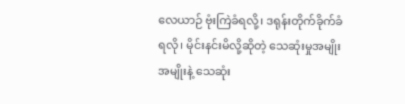လေယာဉ် ဗုံးကြဲခံရလို့၊ ဒရုန်းတိုက်ခိုက်ခံရလို၊ မိုင်းနင်းမိလို့ဆိုတဲ့ သေဆုံးမှုအမျိုးအမျိုးနဲ့ သေဆုံး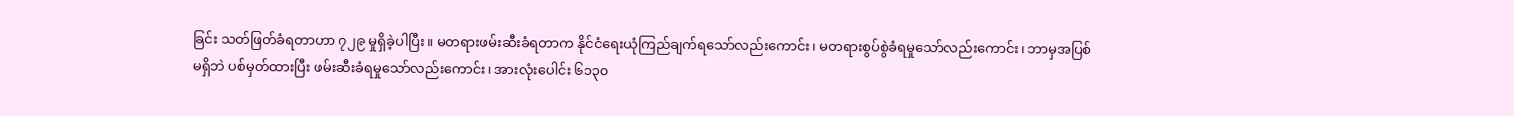ခြင်း သတ်ဖြတ်ခံရတာဟာ ၇၂၉ မှုရှိခဲ့ပါပြီး။ မတရားဖမ်းဆီးခံရတာက နိုင်ငံရေးယုံကြည်ချက်ရသော်လည်းကောင်း၊ မတရားစွပ်စွဲခံရမှုသော်လည်းကောင်း၊ ဘာမှအပြစ်မရှိဘဲ ပစ်မှတ်ထားပြီး ဖမ်းဆီးခံရမှုသော်လည်းကောင်း၊ အားလုံးပေါင်း ၆၁၃၀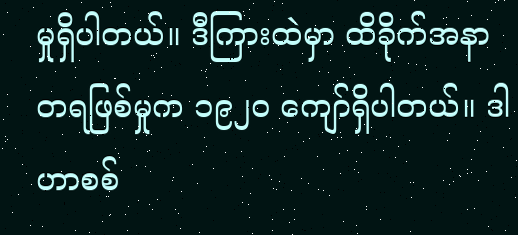မှုရှိပါတယ်။ ဒီကြားထဲမှာ ထိခိုက်အနာတရဖြစ်မှုက ၁၉၂၀ ကျော်ရှိပါတယ်။ ဒါဟာစစ်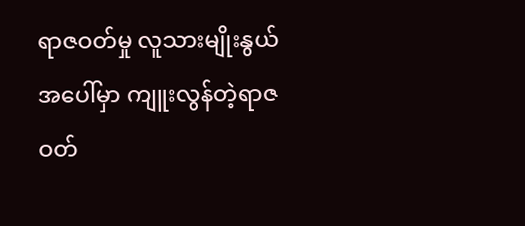ရာဇဝတ်မှု လူသားမျိုးနွယ်အပေါ်မှာ ကျူးလွန်တဲ့ရာဇဝတ်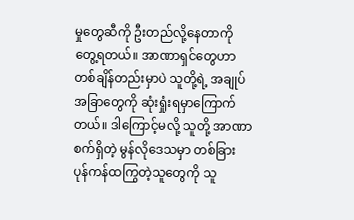မှုတွေဆီကို ဦးတည်လို့နေတာကိုတွေ့ရတယ်။ အာဏာရှင်တွေဟာ တစ်ချိန်တည်းမှာပဲ သူတို့ရဲ့ အချုပ်အခြာတွေကို ဆုံးရှုံးရမှာကြောက်တယ်။ ဒါကြောင့်မလို့ သူတို့ အာဏာစက်ရှိတဲ့ မွန်လိုဒေသမှာ တစ်ခြား ပုန်ကန်ထကြွတဲ့သူတွေကို သူ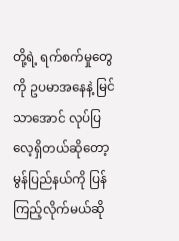တို့ရဲ့ ရက်စက်မှုတွေကို ဥပမာအနေနဲ့ မြင်သာအောင် လုပ်ပြ လေ့ရှိတယ်ဆိုတော့ မွန်ပြည်နယ်ကို ပြန်ကြည့်လိုက်မယ်ဆို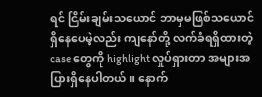ရင် ငြိမ်းချမ်းသယောင် ဘာမှမဖြစ်သယောင် ရှိနေပေမဲ့လည်း ကျနော်တို့ လက်ခံရရှိထားတဲ့ case တွေကို highlight လှုပ်ရှားတာ အများအပြားရှိနေပါတယ်။ နောက်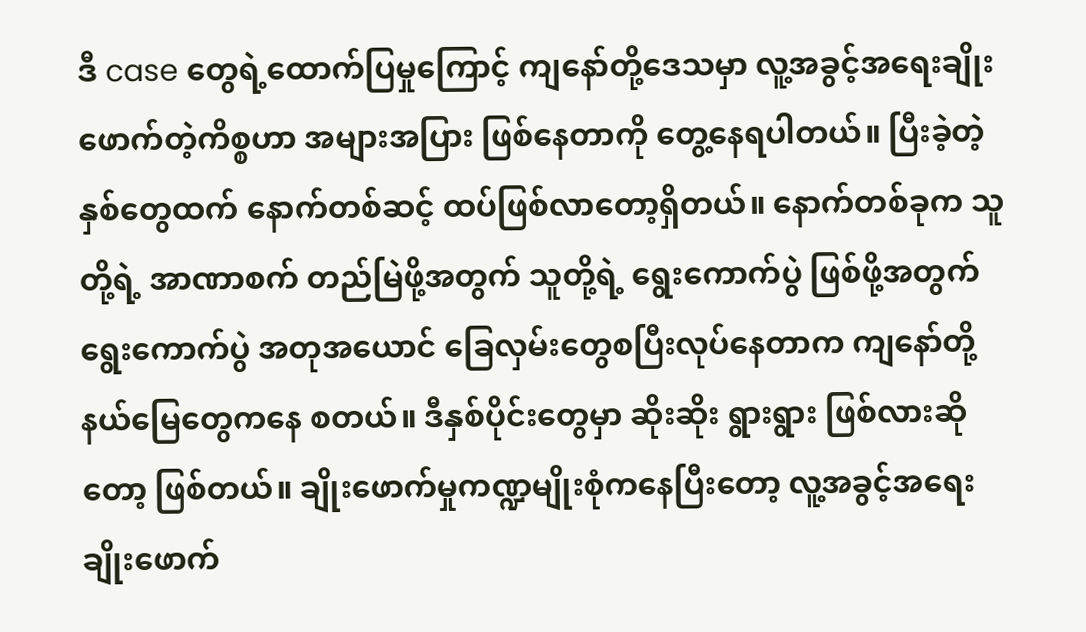ဒီ case တွေရဲ့ထောက်ပြမှုကြောင့် ကျနော်တို့ဒေသမှာ လူ့အခွင့်အရေးချိုးဖောက်တဲ့ကိစ္စဟာ အများအပြား ဖြစ်နေတာကို တွေ့နေရပါတယ်။ ပြီးခဲ့တဲ့နှစ်တွေထက် နောက်တစ်ဆင့် ထပ်ဖြစ်လာတော့ရှိတယ်။ နောက်တစ်ခုက သူတို့ရဲ့ အာဏာစက် တည်မြဲဖို့အတွက် သူတို့ရဲ့ ရွေးကောက်ပွဲ ဖြစ်ဖို့အတွက် ရွေးကောက်ပွဲ အတုအယောင် ခြေလှမ်းတွေစပြီးလုပ်နေတာက ကျနော်တို့နယ်မြေတွေကနေ စတယ်။ ဒီနှစ်ပိုင်းတွေမှာ ဆိုးဆိုး ရွားရွား ဖြစ်လားဆိုတော့ ဖြစ်တယ်။ ချိုးဖောက်မှုကဏ္ဍမျိုးစုံကနေပြီးတော့ လူ့အခွင့်အရေး ချိုးဖောက်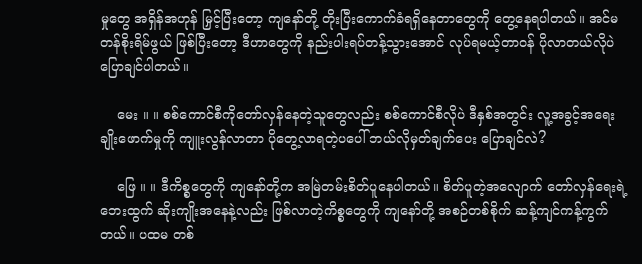မှုတွေ အရှိန်အဟုန် မြှင့်ပြီးတော့ ကျနော်တို့ တိုးပြီးကောက်ခံရရှိနေတာတွေကို တွေ့နေရပါတယ်။ အင်မတန်စိုးရိမ်ဖွယ် ဖြစ်ပြီးတော့ ဒီဟာတွေကို နည်းပါးရပ်တန့်သွားအောင် လုပ်ရမယ့်တာဝန် ပိုလာတယ်လိုပဲ ပြောချင်ပါတယ်။

    မေး ။ ။ စစ်ကောင်စီကိုတော်လှန်နေတဲ့သူတွေလည်း စစ်ကောင်စီလိုပဲ ဒီနှစ်အတွင်း လူ့အခွင့်အရေးချိုးဖောက်မှုကို ကျူးလွန်လာတာ ပိုတွေ့လာရတဲ့ပပေါ် ဘယ်လိုမှတ်ချက်ပေး ပြောချင်လဲ?

    ဖြေ ။ ။ ဒီကိစ္စတွေကို ကျနော်တို့က အမြဲတမ်းစိတ်ပူနေပါတယ်။ စိတ်ပူတဲ့အလျောက် တော်လှန်ရေးရဲ့ ဘေးထွက် ဆိုးကျိုးအနေနဲ့လည်း ဖြစ်လာတဲ့ကိစ္စတွေကို ကျနော်တို့ အစဉ်တစ်စိုက် ဆန့်ကျင်ကန့်ကွက်တယ်။ ပထမ တစ်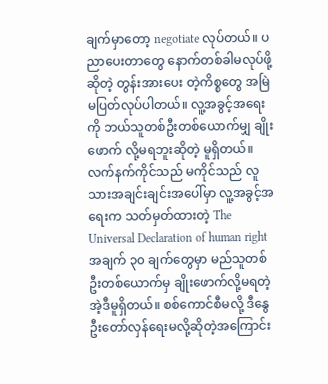ချက်မှာတော့ negotiate လုပ်တယ်။ ပညာပေးတာတွေ နောက်တစ်ခါမလုပ်ဖို့ဆိုတဲ့ တွန်းအားပေး တဲ့ကိစ္စတွေ အမြဲမပြတ်လုပ်ပါတယ်။ လူ့အခွင့်အရေးကို ဘယ်သူတစ်ဦးတစ်ယောက်မျှ ချိုးဖောက် လို့မရဘူးဆိုတဲ့ မူရှိတယ်။ လက်နက်ကိုင်သည် မကိုင်သည် လူသားအချင်းချင်းအပေါ်မှာ လူ့အခွင့်အရေးက သတ်မှတ်ထားတဲ့ The Universal Declaration of human right အချက် ၃၀ ချက်တွေမှာ မည်သူတစ်ဦးတစ်ယောက်မှ ချိုးဖောက်လို့မရတဲ့ အဲ့ဒီမူရှိတယ်။ စစ်ကောင်စီမလို့ ဒီနွေဦးတော်လှန်ရေးမလို့ဆိုတဲ့အကြောင်း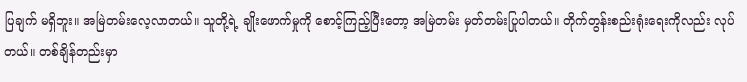ပြချက် မရှိဘူး။ အမြဲတမ်းလေ့လာတယ်။ သူတို့ရဲ့ ချိုးဖောက်မှုကို စောင့်ကြည့်ပြီးတော့ အမြဲတမ်း မှတ်တမ်းပြုပါတယ်။ တိုက်တွန်းစည်းရုံးရေးကိုလည်း လုပ်တယ်။ တစ်ချိန်တည်းမှာ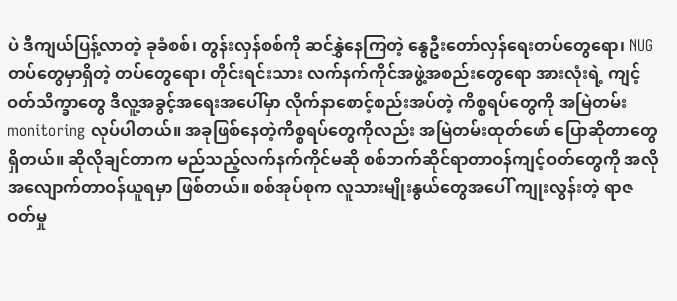ပဲ ဒီကျယ်ပြန့်လာတဲ့ ခုခံစစ်၊ တွန်းလှန်စစ်ကို ဆင်နွှဲနေကြတဲ့ နွေဦးတော်လှန်ရေးတပ်တွေရော၊ NUG တပ်တွေမှာရှိတဲ့ တပ်တွေရော၊ တိုင်းရင်းသား လက်နက်ကိုင်အဖွဲ့အစည်းတွေရော အားလုံးရဲ့ ကျင့်ဝတ်သိက္ခာတွေ ဒီလူ့အခွင့်အရေးအပေါ်မှာ လိုက်နာစောင့်စည်းအပ်တဲ့ ကိစ္စရပ်တွေကို အမြဲတမ်း monitoring လုပ်ပါတယ်။ အခုဖြစ်နေတဲ့ကိစ္စရပ်တွေကိုလည်း အမြဲတမ်းထုတ်ဖော် ပြောဆိုတာတွေရှိတယ်။ ဆိုလိုချင်တာက မည်သည့်လက်နက်ကိုင်မဆို စစ်ဘက်ဆိုင်ရာတာဝန်ကျင့်ဝတ်တွေကို အလိုအလျောက်တာဝန်ယူရမှာ ဖြစ်တယ်။ စစ်အုပ်စုက လူသားမျိုးနွယ်တွေအပေါ် ကျုးလွန်းတဲ့ ရာဇဝတ်မှု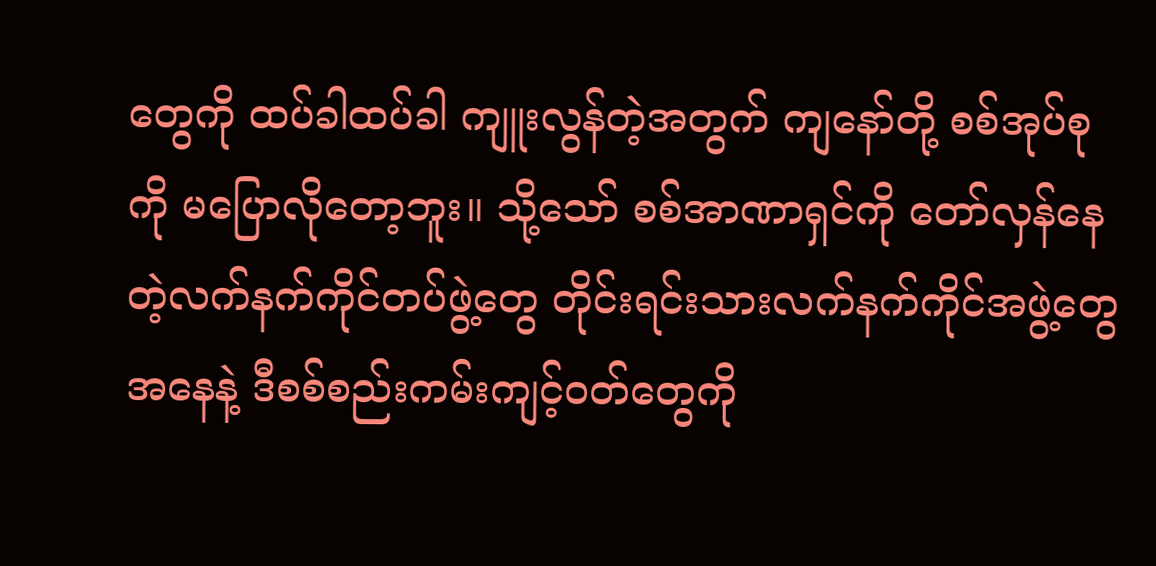တွေကို ထပ်ခါထပ်ခါ ကျူးလွန်တဲ့အတွက် ကျနော်တို့ စစ်အုပ်စုကို မပြောလိုတော့ဘူး။ သို့သော် စစ်အာဏာရှင်ကို တော်လှန်နေတဲ့လက်နက်ကိုင်တပ်ဖွဲ့တွေ တိုင်းရင်းသားလက်နက်ကိုင်အဖွဲ့တွေအနေနဲ့ ဒီစစ်စည်းကမ်းကျင့်ဝတ်တွေကို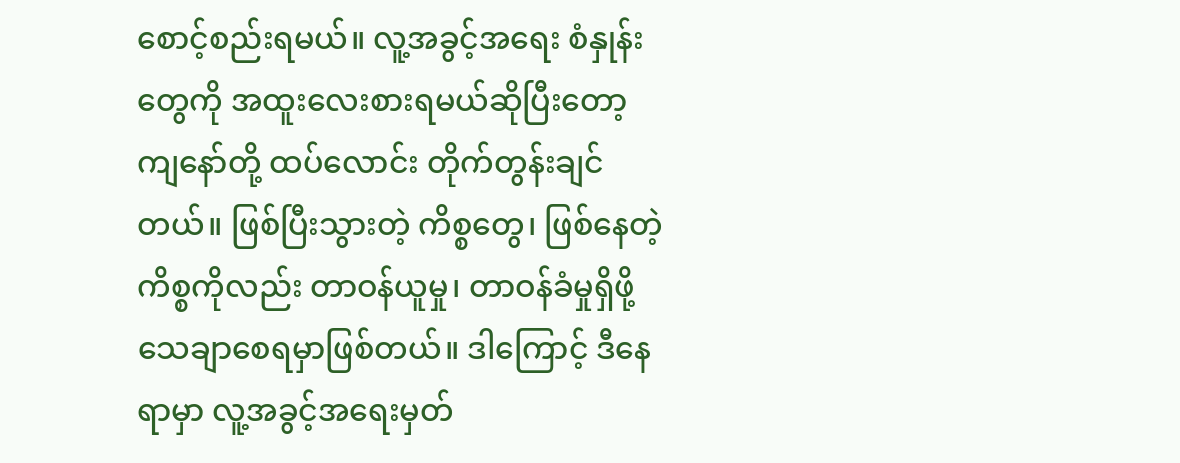စောင့်စည်းရမယ်။ လူ့အခွင့်အရေး စံနှုန်းတွေကို အထူးလေးစားရမယ်ဆိုပြီးတော့ ကျနော်တို့ ထပ်လောင်း တိုက်တွန်းချင်တယ်။ ဖြစ်ပြီးသွားတဲ့ ကိစ္စတွေ၊ ဖြစ်နေတဲ့ကိစ္စကိုလည်း တာဝန်ယူမှု၊ တာဝန်ခံမှုရှိဖို့ သေချာစေရမှာဖြစ်တယ်။ ဒါကြောင့် ဒီနေရာမှာ လူ့အခွင့်အရေးမှတ်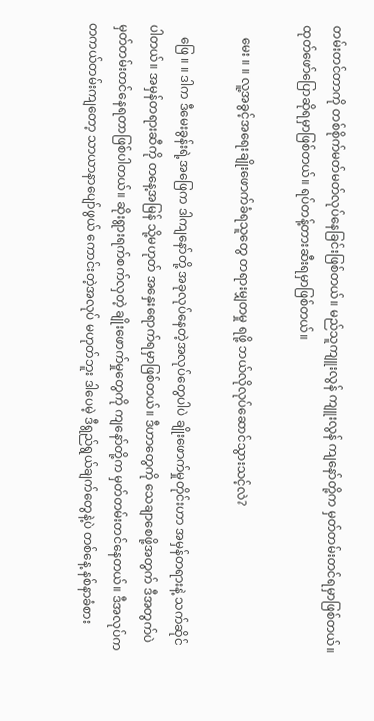တမ်းတင်တာကို တစ်စိုက်မတ်မတ်လုပ်နေခြင်းဖြစ်တယ်။ မည်သူကျူးလွန် ကျူးလွန် ကျနော်တို့က မှတ်တမ်းတင်ရမှာဖြစ်တယ်။ ထုတ်ဖော်ပြောဆိုရမှာဖြစ်တယ်။ ရပ်တန့်တားဆီးရမှာဖြစ်တယ်။

    မေး ။ ။ လူ့အခွင့်အရေးချိုးဖောက်ခံရသူတွေ တရားမျှတမှု ရဖို့ ဘယ်လိုလုပ်ဆောင်သွားသင့်လဲ?

    ဖြေ ။ ။ ဒါက ဒီမေးခွန်းရဲ့အဖြေက ဒါကျနော်တို့ အခုလုပ်နေတဲ့အလုပ်တွေပါပဲ ချိုးဖောက်မှုတိုင်းဟာ အမှန်တရားနဲ့ သက်ဆိုင်ပါတယ်။ အမှန်တရားဆီကို တနေ့အမြန် သို့မဟုတ် အနှေးရောက်ရမှာဖြစ်တယ်။ ဒီဟာတွေကို သေချာစေဖို့အတွက် ဒီအတွက်ပဲ မှတ်တမ်းတင်နေရတာဖြစ်ပါတယ်။ ဆိုးရွားရက်စက်လှတဲ့ ချိုးဖောက်မှုတွေကို ကျနော်တို့က မှတ်တမ်းတင်နေတယ်။ ဒီအလုပ်က တကယ်တမ်းကျတော့ သာယာနာပျော်ဖွယ် ကောင်းတဲ့အလုပ် မဟုတ်ဘူး ဒါပေမဲ့ ဒီရွည်ရွယ်ချက်တွေနဲ့ပဲ တစ်နေ့ နစ်နာခံစား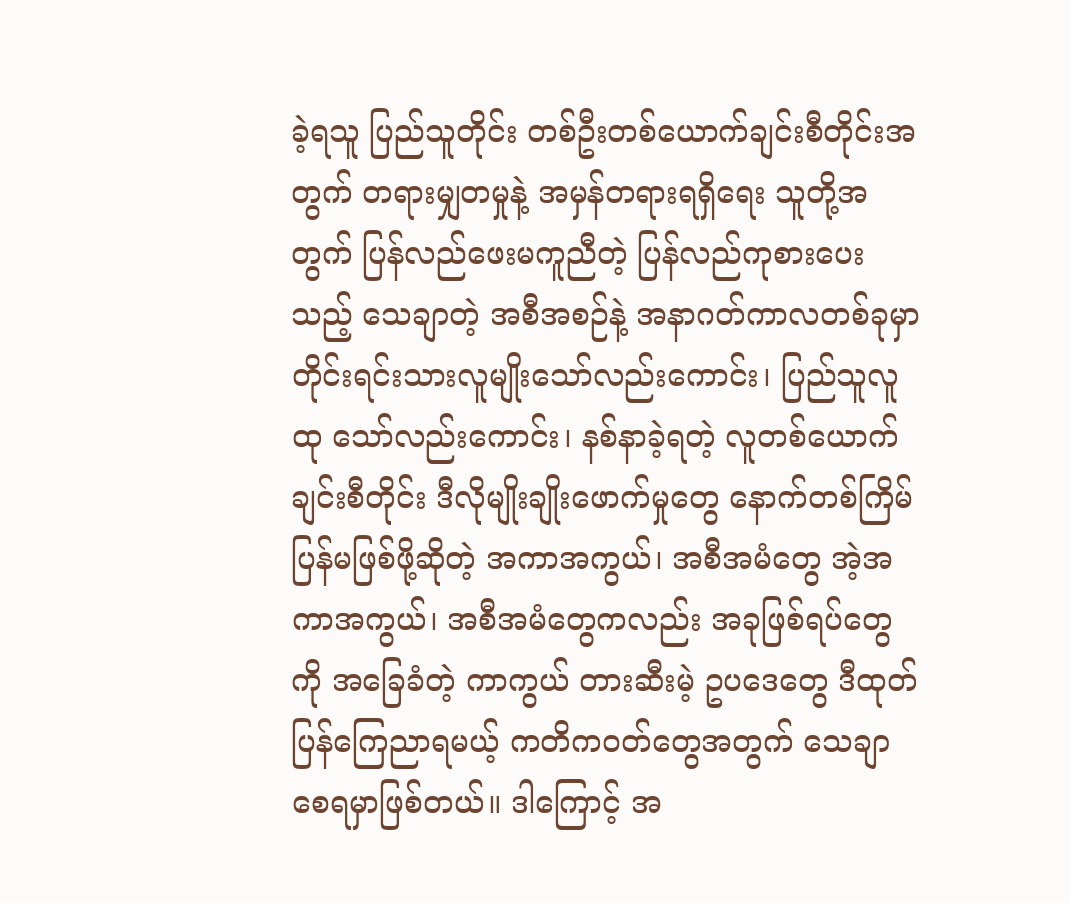ခဲ့ရသူ ပြည်သူတိုင်း တစ်ဦးတစ်ယောက်ချင်းစီတိုင်းအတွက် တရားမျှတမှုနဲ့ အမှန်တရားရရှိရေး သူတို့အတွက် ပြန်လည်ဖေးမကူညီတဲ့ ပြန်လည်ကုစားပေးသည့် သေချာတဲ့ အစီအစဉ်နဲ့ အနာဂတ်ကာလတစ်ခုမှာ တိုင်းရင်းသားလူမျိုးသော်လည်းကောင်း၊ ပြည်သူလူထု သော်လည်းကောင်း၊ နစ်နာခဲ့ရတဲ့ လူတစ်ယောက်ချင်းစီတိုင်း ဒီလိုမျိုးချိုးဖောက်မှုတွေ နောက်တစ်ကြိမ် ပြန်မဖြစ်ဖို့ဆိုတဲ့ အကာအကွယ်၊ အစီအမံတွေ အဲ့အကာအကွယ်၊ အစီအမံတွေကလည်း အခုဖြစ်ရပ်တွေကို အခြေခံတဲ့ ကာကွယ် တားဆီးမဲ့ ဥပဒေတွေ ဒီထုတ်ပြန်ကြေညာရမယ့် ကတိကဝတ်တွေအတွက် သေချာစေရမှာဖြစ်တယ်။ ဒါကြောင့် အ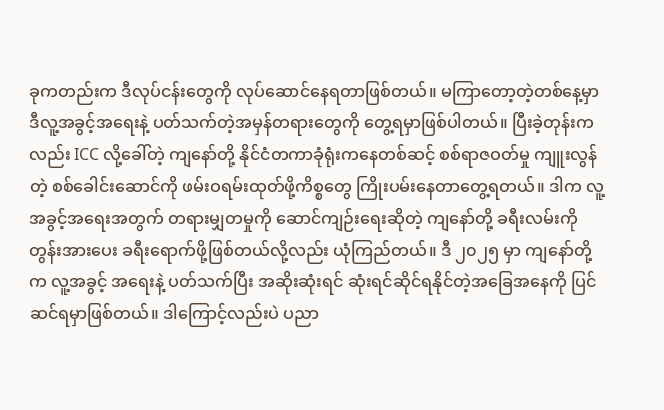ခုကတည်းက ဒီလုပ်ငန်းတွေကို လုပ်ဆောင်နေရတာဖြစ်တယ်။ မကြာတော့တဲ့တစ်နေ့မှာ ဒီလူ့အခွင့်အရေးနဲ့ ပတ်သက်တဲ့အမှန်တရားတွေကို တွေ့ရမှာဖြစ်ပါတယ်။ ပြီးခဲ့တုန်းကလည်း ICC လို့ခေါ်တဲ့ ကျနော်တို့ နိုင်ငံတကာခုံရုံးကနေတစ်ဆင့် စစ်ရာဇဝတ်မှု ကျူးလွန်တဲ့ စစ်ခေါင်းဆောင်ကို ဖမ်းဝရမ်းထုတ်ဖို့ကိစ္စတွေ ကြိုးပမ်းနေတာတွေ့ရတယ်။ ဒါက လူ့အခွင့်အရေးအတွက် တရားမျှတမှုကို ဆောင်ကျဉ်းရေးဆိုတဲ့ ကျနော်တို့ ခရီးလမ်းကို တွန်းအားပေး ခရီးရောက်ဖို့ဖြစ်တယ်လို့လည်း ယုံကြည်တယ်။ ဒီ ၂၀၂၅ မှာ ကျနော်တို့က လူ့အခွင့် အရေးနဲ့ ပတ်သက်ပြီး အဆိုးဆုံးရင် ဆုံးရင်ဆိုင်ရနိုင်တဲ့အခြေအနေကို ပြင်ဆင်ရမှာဖြစ်တယ်။ ဒါကြောင့်လည်းပဲ ပညာ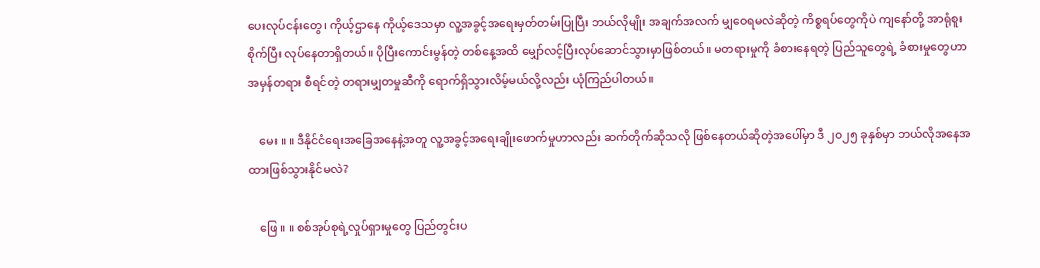ပေးလုပ်ငန်းတွေ၊ ကိုယ့်ဌာနေ ကိုယ့်ဒေသမှာ လူ့အခွင့်အရေးမှတ်တမ်းပြုပြီး ဘယ်လိုမျိုး အချက်အလက် မျှဝေရမလဲဆိုတဲ့ ကိစ္စရပ်တွေကိုပဲ ကျနော်တို့ အာရုံစူးစိုက်ပြီး လုပ်နေတာရှိတယ်။ ပိုပြီးကောင်းမွန်တဲ့ တစ်နေ့အထိ မျှော်လင့်ပြီးလုပ်ဆောင်သွားမှာဖြစ်တယ်။ မတရားမှုကို ခံစားနေရတဲ့ ပြည်သူတွေရဲ့ ခံစားမှုတွေဟာ အမှန်တရား စီရင်တဲ့ တရားမျှတမှုဆီကို ရောက်ရှိသွားလိမ့်မယ်လို့လည်း ယုံကြည်ပါတယ်။

    မေး ။ ။ ဒီနိုင်ငံရေးအခြေအနေနဲ့အတူ လူ့အခွင့်အရေးချိုးဖောက်မှုဟာလည်း ဆက်တိုက်ဆိုသလို ဖြစ်နေတယ်ဆိုတဲ့အပေါ်မှာ ဒီ ၂၀၂၅ ခုနှစ်မှာ ဘယ်လိုအနေအထားဖြစ်သွားနိုင်မလဲ?

    ဖြေ ။ ။ စစ်အုပ်စုရဲ့လှုပ်ရှားမှုတွေ ပြည်တွင်းပ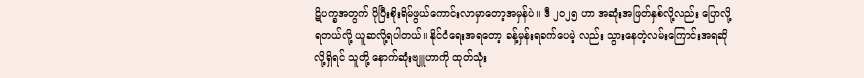ဋိပက္ခအတွက် ပိုပြီးစိုးရိမ်ဖွယ်ကောင်းလာမှာတော့အမှန်ပဲ။ ဒီ ၂၀၂၅ ဟာ အဆုံးအဖြတ်နှစ်လို့လည်း ပြောလို့ရတယ်လို့ ယူဆလို့ရပါတယ်။ နိုင်ငံရေးအရတော့ ခန့်မှန်းရခက်ပေမဲ့ လည်း သွားနေတဲ့လမ်းကြောင်းအရဆိုလို့ရှိရင် သူတို့ နောက်ဆုံးဗျူဟာကို ထုတ်သုံး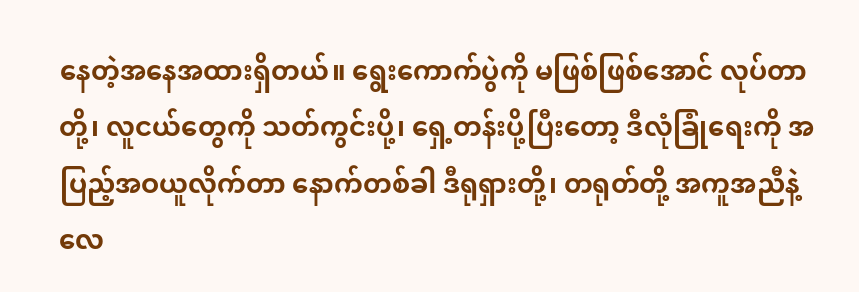နေတဲ့အနေအထားရှိတယ်။ ရွေးကောက်ပွဲကို မဖြစ်ဖြစ်အောင် လုပ်တာတို့၊ လူငယ်တွေကို သတ်ကွင်းပို့၊ ရှေ့တန်းပို့ပြီးတော့ ဒီလုံခြုံရေးကို အပြည့်အဝယူလိုက်တာ နောက်တစ်ခါ ဒီရုရှားတို့၊ တရုတ်တို့ အကူအညီနဲ့ လေ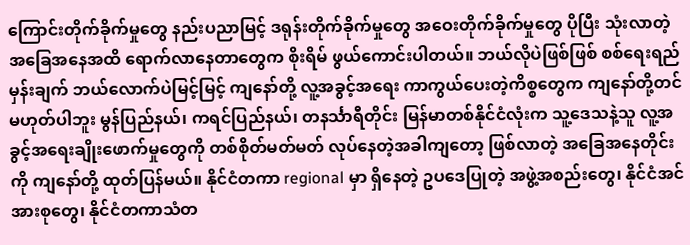ကြောင်းတိုက်ခိုက်မှုတွေ နည်းပညာမြင့် ဒရုန်းတိုက်ခိုက်မှုတွေ အဝေးတိုက်ခိုက်မှုတွေ ပိုပြီး သုံးလာတဲ့အခြေအနေအထိ ရောက်လာနေတာတွေက စိုးရိမ် ဖွယ်ကောင်းပါတယ်။ ဘယ်လိုပဲဖြစ်ဖြစ် စစ်ရေးရည်မှန်းချက် ဘယ်လောက်ပဲမြင့်မြင့် ကျနော်တို့ လူ့အခွင့်အရေး ကာကွယ်ပေးတဲ့ကိစ္စတွေက ကျနော်တို့တင်မဟုတ်ပါဘူး မွန်ပြည်နယ်၊ ကရင်ပြည်နယ်၊ တနင်္သာရီတိုင်း မြန်မာတစ်နိုင်ငံလုံးက သူ့ဒေသနဲ့သူ လူ့အခွင့်အရေးချိုးဖောက်မှုတွေကို တစ်စိုတ်မတ်မတ် လုပ်နေတဲ့အခါကျတော့ ဖြစ်လာတဲ့ အခြေအနေတိုင်းကို ကျနော်တို့ ထုတ်ပြန်မယ်။ နိုင်ငံတကာ regional မှာ ရှိနေတဲ့ ဥပဒေပြုတဲ့ အဖွဲ့အစည်းတွေ၊ နိုင်ငံအင်အားစုတွေ၊ နိုင်ငံတကာသံတ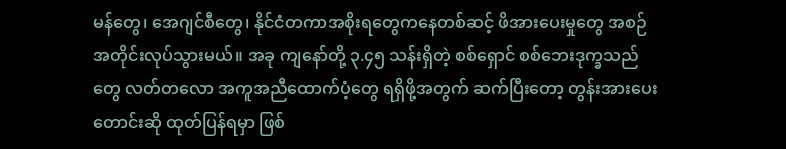မန်တွေ၊ အေဂျင်စီတွေ၊ နိုင်ငံတကာအစိုးရတွေကနေတစ်ဆင့် ဖိအားပေးမှုတွေ အစဉ်အတိုင်းလုပ်သွားမယ်။ အခု ကျနော်တို့ ၃.၄၅ သန်းရှိတဲ့ စစ်ရှောင် စစ်ဘေးဒုက္ခသည်တွေ လတ်တလော အကူအညီထောက်ပံ့တွေ ရရှိဖို့အတွက် ဆက်ပြီးတော့ တွန်းအားပေး တောင်းဆို ထုတ်ပြန်ရမှာ ဖြစ်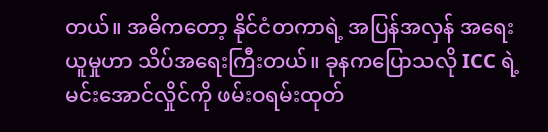တယ်။ အဓိကတော့ နိုင်ငံတကာရဲ့ အပြန်အလှန် အရေးယူမှုဟာ သိပ်အရေးကြီးတယ်။ ခုနကပြောသလို ICC ရဲ့ မင်းအောင်လှိုင်ကို ဖမ်းဝရမ်းထုတ်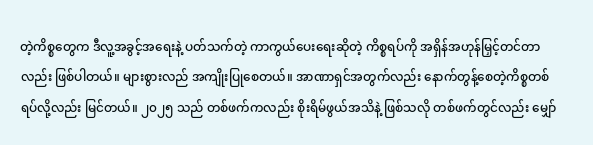တဲ့ကိစ္စတွေက ဒီလူ့အခွင့်အရေးနဲ့ ပတ်သက်တဲ့ ကာကွယ်ပေးရေးဆိုတဲ့ ကိစ္စရပ်ကို အရှိန်အဟုန်မြှင့်တင်တာလည်း ဖြစ်ပါတယ်။ များစွားလည် အကျိုးပြုစေတယ်။ အာဏာရှင်အတွက်လည်း နောက်တွန့်စေတဲ့ကိစ္စတစ်ရပ်လို့လည်း မြင်တယ်။ ၂၀၂၅ သည် တစ်ဖက်ကလည်း စိုးရိမ်ဖွယ်အသိနဲ့ ဖြစ်သလို တစ်ဖက်တွင်လည်း မျှော်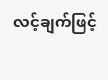လင့်ချက်ဖြင့်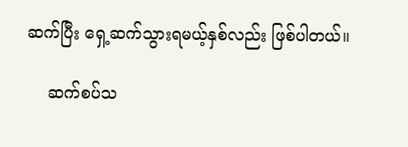ဆက်ပြီး ရှေ့ဆက်သွားရမယ့်နှစ်လည်း ဖြစ်ပါတယ်။

    ဆက်စပ်သ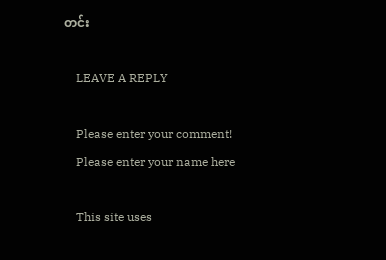တင်း

    LEAVE A REPLY

    Please enter your comment!
    Please enter your name here

    This site uses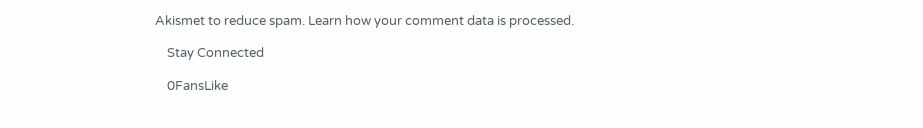Akismet to reduce spam. Learn how your comment data is processed.

    Stay Connected

    0FansLike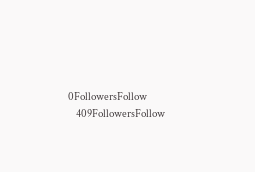0FollowersFollow
    409FollowersFollow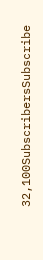32,100SubscribersSubscribe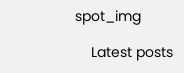spot_img

    Latest posts